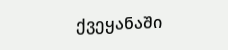ქვეყანაში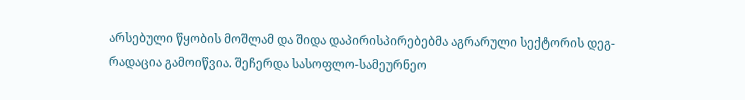არსებული წყობის მოშლამ და შიდა დაპირისპირებებმა აგრარული სექტორის დეგ-რადაცია გამოიწვია. შეჩერდა სასოფლო-სამეურნეო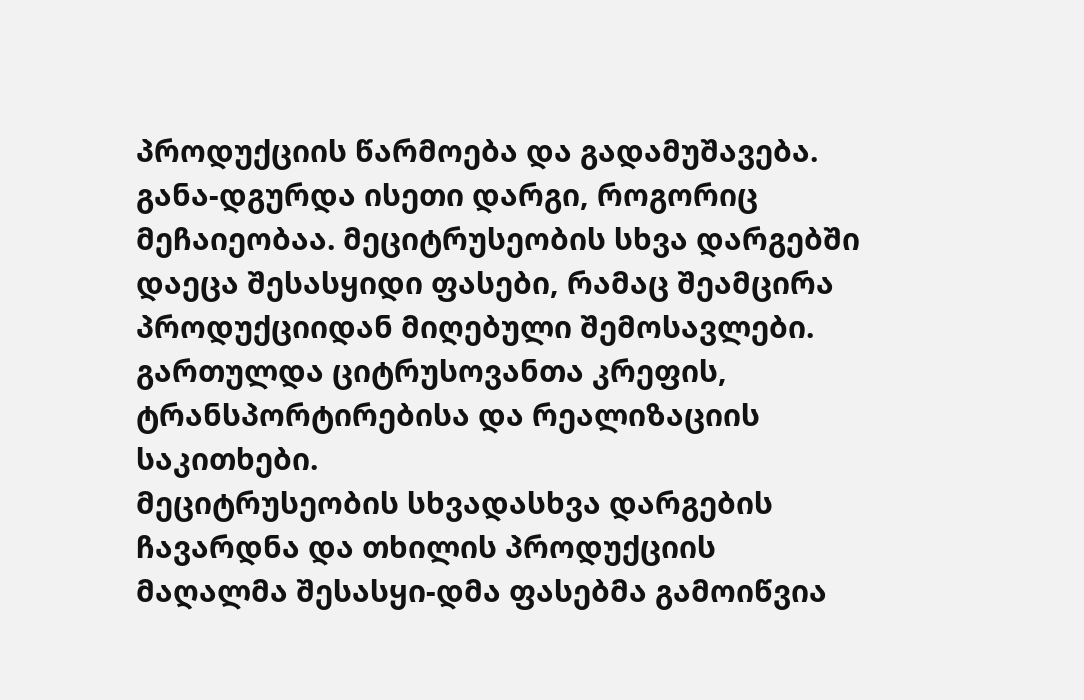პროდუქციის წარმოება და გადამუშავება. განა-დგურდა ისეთი დარგი, როგორიც მეჩაიეობაა. მეციტრუსეობის სხვა დარგებში დაეცა შესასყიდი ფასები, რამაც შეამცირა პროდუქციიდან მიღებული შემოსავლები. გართულდა ციტრუსოვანთა კრეფის, ტრანსპორტირებისა და რეალიზაციის საკითხები.
მეციტრუსეობის სხვადასხვა დარგების ჩავარდნა და თხილის პროდუქციის მაღალმა შესასყი-დმა ფასებმა გამოიწვია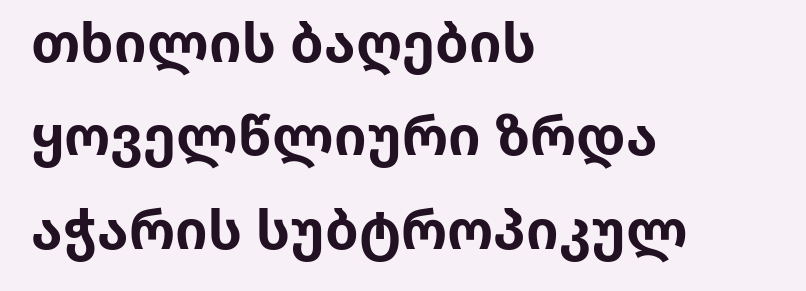თხილის ბაღების ყოველწლიური ზრდა აჭარის სუბტროპიკულ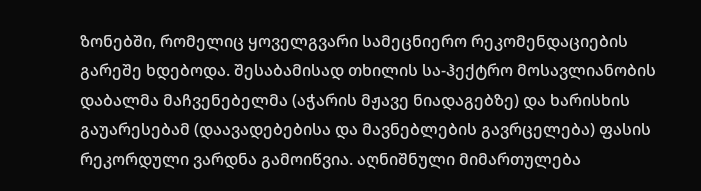ზონებში, რომელიც ყოველგვარი სამეცნიერო რეკომენდაციების გარეშე ხდებოდა. შესაბამისად თხილის სა-ჰექტრო მოსავლიანობის დაბალმა მაჩვენებელმა (აჭარის მჟავე ნიადაგებზე) და ხარისხის გაუარესებამ (დაავადებებისა და მავნებლების გავრცელება) ფასის რეკორდული ვარდნა გამოიწვია. აღნიშნული მიმართულება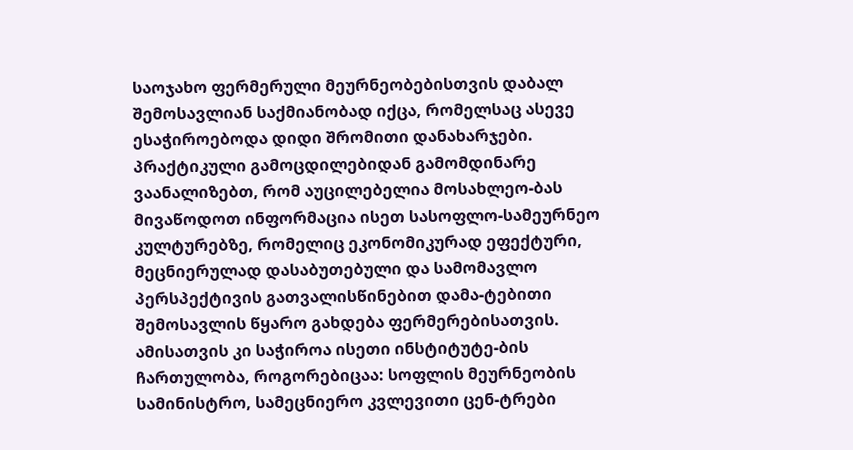საოჯახო ფერმერული მეურნეობებისთვის დაბალ შემოსავლიან საქმიანობად იქცა, რომელსაც ასევე ესაჭიროებოდა დიდი შრომითი დანახარჯები.
პრაქტიკული გამოცდილებიდან გამომდინარე ვაანალიზებთ, რომ აუცილებელია მოსახლეო-ბას მივაწოდოთ ინფორმაცია ისეთ სასოფლო-სამეურნეო კულტურებზე, რომელიც ეკონომიკურად ეფექტური, მეცნიერულად დასაბუთებული და სამომავლო პერსპექტივის გათვალისწინებით დამა-ტებითი შემოსავლის წყარო გახდება ფერმერებისათვის. ამისათვის კი საჭიროა ისეთი ინსტიტუტე-ბის ჩართულობა, როგორებიცაა: სოფლის მეურნეობის სამინისტრო, სამეცნიერო კვლევითი ცენ-ტრები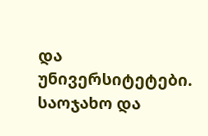და უნივერსიტეტები.
საოჯახო და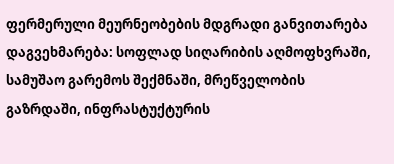ფერმერული მეურნეობების მდგრადი განვითარება დაგვეხმარება: სოფლად სიღარიბის აღმოფხვრაში, სამუშაო გარემოს შექმნაში, მრეწველობის გაზრდაში, ინფრასტუქტურის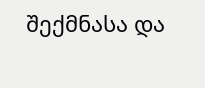შექმნასა და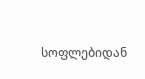სოფლებიდან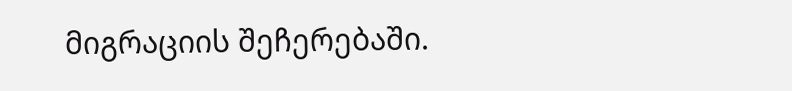მიგრაციის შეჩერებაში.